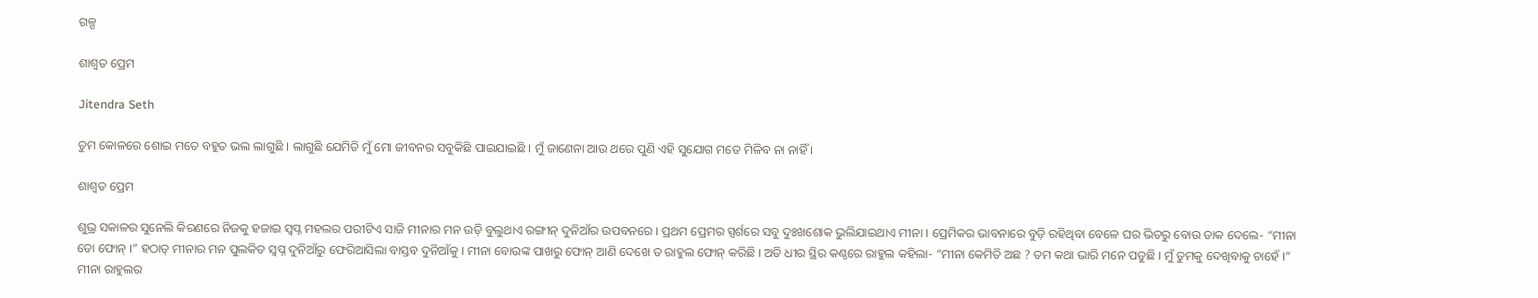ଗଳ୍ପ

ଶାଶ୍ୱତ ପ୍ରେମ

Jitendra Seth

ତୁମ କୋଳରେ ଶୋଇ ମତେ ବହୁତ ଭଲ ଲାଗୁଛି । ଲାଗୁଛି ଯେମିତି ମୁଁ ମୋ ଜୀବନର ସବୁକିଛି ପାଇଯାଇଛି । ମୁଁ ଜାଣେନା ଆଉ ଥରେ ପୁଣି ଏହି ସୁଯୋଗ ମତେ ମିଳିବ ନା ନାହିଁ ।

ଶାଶ୍ୱତ ପ୍ରେମ

ଶୁଭ୍ର ସକାଳର ସୁନେଲି କିରଣରେ ନିଜକୁ ହଜାଇ ସ୍ୱପ୍ନ ମହଲର ପରୀଟିଏ ସାଜି ମୀନାର ମନ ଉଡ଼ି ବୁଲୁଥାଏ ରଙ୍ଗୀନ୍ ଦୁନିଆଁର ଉପବନରେ । ପ୍ରଥମ ପ୍ରେମର ସ୍ପର୍ଶରେ ସବୁ ଦୁଃଖଶୋକ ଭୁଲିଯାଇଥାଏ ମୀନା । ପ୍ରେମିକର ଭାବନାରେ ବୁଡ଼ି ରହିଥିବା ବେଳେ ଘର ଭିତରୁ ବୋଉ ଡାକ ଦେଲେ- “ମୀନା ତୋ ଫୋନ୍ ।” ହଠାତ୍ ମୀନାର ମନ ପୁଲକିତ ସ୍ୱପ୍ନ ଦୁନିଆଁରୁ ଫେରିଆସିଲା ବାସ୍ତବ ଦୁନିଆଁକୁ । ମୀନା ବୋଉଙ୍କ ପାଖରୁ ଫୋନ୍ ଆଣି ଦେଖେ ତ ରାହୁଲ ଫୋନ୍ କରିଛି । ଅତି ଧୀର ସ୍ଥିର କଣ୍ଠରେ ରାହୁଲ କହିଲା- “ମୀନା କେମିତି ଅଛ ? ତମ କଥା ଭାରି ମନେ ପଡୁଛି । ମୁଁ ତୁମକୁ ଦେଖିବାକୁ ଚାହେଁ ।” ମୀନା ରାହୁଲର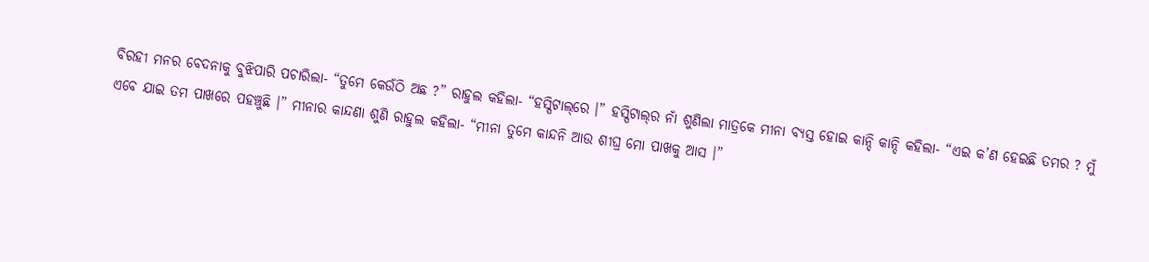ବିରହୀ ମନର ବେଦନାକୁ ବୁଝିପାରି ପଚାରିଲା- “ତୁମେ କେଉଁଠି ଅଛ ?” ରାହୁଲ କହିଲା- “ହସ୍ପିଟାଲ୍‌ରେ ।” ହସ୍ପିଟାଲ୍‌ର ନାଁ ଶୁଣିଲା ମାତ୍ରକେ ମୀନା ବ୍ୟସ୍ତ ହୋଇ କାନ୍ଦି କାନ୍ଦି କହିଲା- “ଏଇ କ’ଣ ହେଇଛି ତମର ? ମୁଁ ଏବେ ଯାଇ ତମ ପାଖରେ ପହଞ୍ଚୁଛି ।” ମୀନାର କାନ୍ଦଣା ଶୁଣି ରାହୁଲ କହିଲା- “ମୀନା ତୁମେ କାନ୍ଦନି ଆଉ ଶୀଘ୍ର ମୋ ପାଖକୁ ଆସ ।”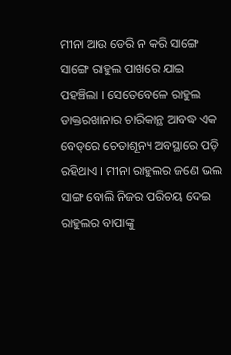ମୀନା ଆଉ ଡେରି ନ କରି ସାଙ୍ଗେ ସାଙ୍ଗେ ରାହୁଲ ପାଖରେ ଯାଇ ପହଞ୍ଚିଲା । ସେତେବେଳେ ରାହୁଲ ଡାକ୍ତରଖାନାର ଚାରିକାନ୍ଥ ଆବଦ୍ଧ ଏକ ବେଡ୍‌ରେ ଚେତାଶୂନ୍ୟ ଅବସ୍ଥାରେ ପଡ଼ି ରହିଥାଏ । ମୀନା ରାହୁଲର ଜଣେ ଭଲ ସାଙ୍ଗ ବୋଲି ନିଜର ପରିଚୟ ଦେଇ ରାହୁଲର ବାପାଙ୍କୁ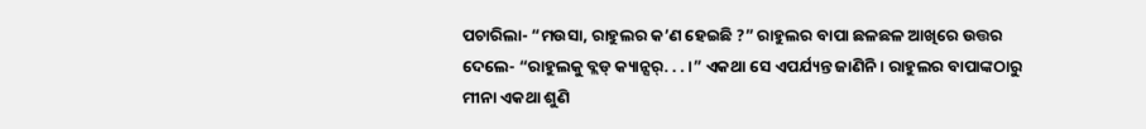ପଚାରିଲା- “ମଉସା, ରାହୁଲର କ’ଣ ହେଇଛି ?” ରାହୁଲର ବାପା ଛଳଛଳ ଆଖିରେ ଉତ୍ତର ଦେଲେ- “ରାହୁଲକୁ ବ୍ଲଡ୍ କ୍ୟାନ୍ସର୍. . . ।” ଏକଥା ସେ ଏପର୍ଯ୍ୟନ୍ତ ଜାଣିନି । ରାହୁଲର ବାପାଙ୍କଠାରୁ ମୀନା ଏକଥା ଶୁଣି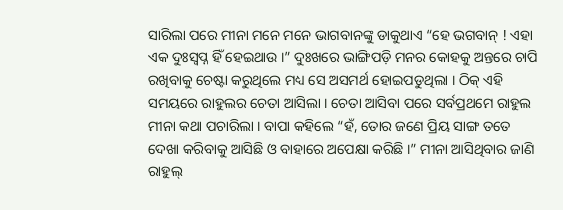ସାରିଲା ପରେ ମୀନା ମନେ ମନେ ଭାଗବାନଙ୍କୁ ଡାକୁଥାଏ “ହେ ଭଗବାନ୍ ! ଏହା ଏକ ଦୁଃସ୍ୱପ୍ନ ହିଁ ହେଇଥାଉ ।” ଦୁଃଖରେ ଭାଙ୍ଗିପଡ଼ି ମନର କୋହକୁ ଅନ୍ତରେ ଚାପି ରଖିବାକୁ ଚେଷ୍ଟା କରୁଥିଲେ ମଧ୍ୟ ସେ ଅସମର୍ଥ ହୋଇପଡୁଥିଲା । ଠିକ୍ ଏହି ସମୟରେ ରାହୁଲର ଚେତା ଆସିଲା । ଚେତା ଆସିବା ପରେ ସର୍ବପ୍ରଥମେ ରାହୁଲ ମୀନା କଥା ପଚାରିଲା । ବାପା କହିଲେ “ହଁ, ତୋର ଜଣେ ପ୍ରିୟ ସାଙ୍ଗ ତତେ ଦେଖା କରିବାକୁ ଆସିଛି ଓ ବାହାରେ ଅପେକ୍ଷା କରିଛି ।” ମୀନା ଆସିଥିବାର ଜାଣି ରାହୁଲ୍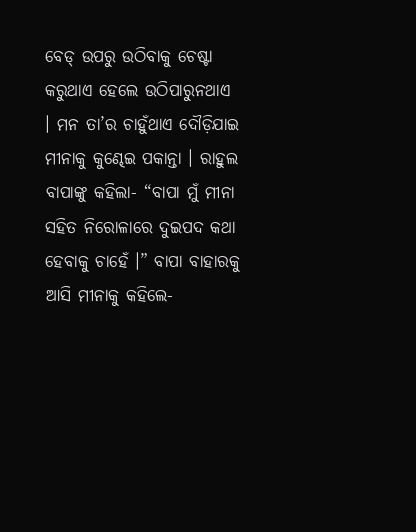ବେଡ୍ ଉପରୁ ଉଠିବାକୁ ଚେଷ୍ଟା କରୁଥାଏ ହେଲେ ଉଠିପାରୁନଥାଏ । ମନ ତା’ର ଚାହୁଁଥାଏ ଦୌଡ଼ିଯାଇ ମୀନାକୁ କୁଣ୍ଢେଇ ପକାନ୍ତା । ରାହୁଲ ବାପାଙ୍କୁ କହିଲା- “ବାପା ମୁଁ ମୀନା ସହିତ ନିରୋଳାରେ ଦୁଇପଦ କଥା ହେବାକୁ ଚାହେଁ ।” ବାପା ବାହାରକୁ ଆସି ମୀନାକୁ କହିଲେ-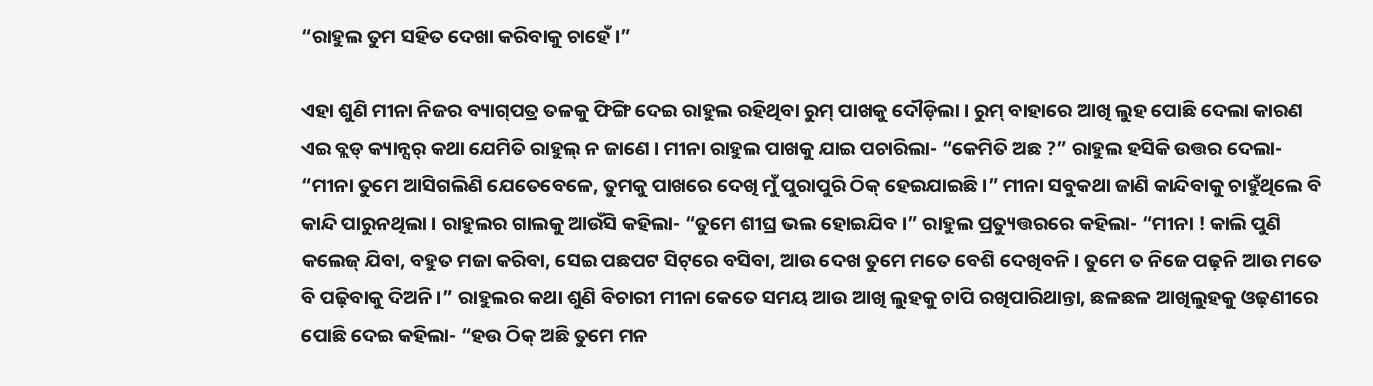“ରାହୁଲ ତୁମ ସହିତ ଦେଖା କରିବାକୁ ଚାହେଁ ।”

ଏହା ଶୁଣି ମୀନା ନିଜର ବ୍ୟାଗ୍‌ପତ୍ର ତଳକୁ ଫିଙ୍ଗି ଦେଇ ରାହୁଲ ରହିଥିବା ରୁମ୍ ପାଖକୁ ଦୌଡ଼ିଲା । ରୁମ୍ ବାହାରେ ଆଖି ଲୁହ ପୋଛି ଦେଲା କାରଣ ଏଇ ବ୍ଲଡ୍ କ୍ୟାନ୍ସର୍ କଥା ଯେମିତି ରାହୁଲ୍ ନ ଜାଣେ । ମୀନା ରାହୁଲ ପାଖକୁ ଯାଇ ପଚାରିଲା- “କେମିତି ଅଛ ?” ରାହୁଲ ହସିକି ଉତ୍ତର ଦେଲା- “ମୀନା ତୁମେ ଆସିଗଲିଣି ଯେତେବେଳେ, ତୁମକୁ ପାଖରେ ଦେଖି ମୁଁ ପୁରାପୁରି ଠିକ୍ ହେଇଯାଇଛି ।” ମୀନା ସବୁକଥା ଜାଣି କାନ୍ଦିବାକୁ ଚାହୁଁଥିଲେ ବି କାନ୍ଦି ପାରୁନଥିଲା । ରାହୁଲର ଗାଲକୁ ଆଉଁସି କହିଲା- “ତୁମେ ଶୀଘ୍ର ଭଲ ହୋଇଯିବ ।” ରାହୁଲ ପ୍ରତ୍ୟୁତ୍ତରରେ କହିଲା- “ମୀନା ! କାଲି ପୁଣି କଲେଜ୍ ଯିବା, ବହୁତ ମଜା କରିବା, ସେଇ ପଛପଟ ସିଟ୍‌ରେ ବସିବା, ଆଉ ଦେଖ ତୁମେ ମତେ ବେଶି ଦେଖିବନି । ତୁମେ ତ ନିଜେ ପଢ଼ନି ଆଉ ମତେ ବି ପଢ଼ିବାକୁ ଦିଅନି ।” ରାହୁଲର କଥା ଶୁଣି ବିଚାରୀ ମୀନା କେତେ ସମୟ ଆଉ ଆଖି ଲୁହକୁ ଚାପି ରଖିପାରିଥାନ୍ତା, ଛଳଛଳ ଆଖିଲୁହକୁ ଓଢ଼ଣୀରେ ପୋଛି ଦେଇ କହିଲା- “ହଉ ଠିକ୍ ଅଛି ତୁମେ ମନ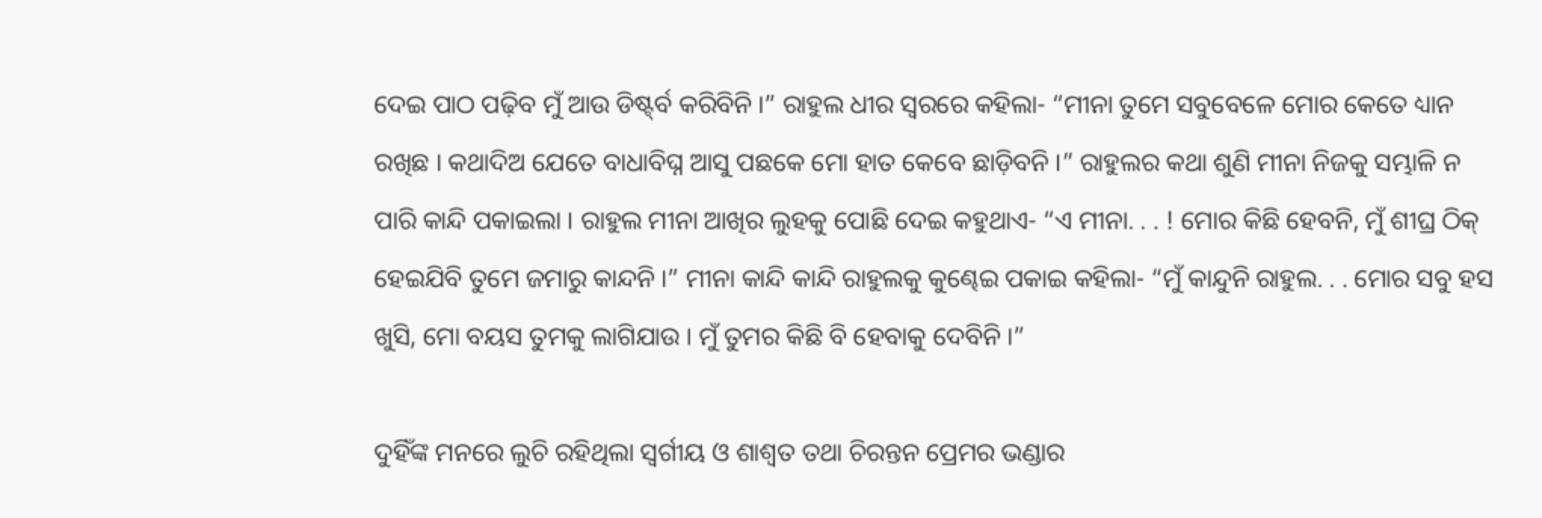ଦେଇ ପାଠ ପଢ଼ିବ ମୁଁ ଆଉ ଡିଷ୍ଟ୍‌ର୍ବ କରିବିନି ।” ରାହୁଲ ଧୀର ସ୍ୱରରେ କହିଲା- “ମୀନା ତୁମେ ସବୁବେଳେ ମୋର କେତେ ଧ୍ୟାନ ରଖିଛ । କଥାଦିଅ ଯେତେ ବାଧାବିଘ୍ନ ଆସୁ ପଛକେ ମୋ ହାତ କେବେ ଛାଡ଼ିବନି ।” ରାହୁଲର କଥା ଶୁଣି ମୀନା ନିଜକୁ ସମ୍ଭାଳି ନ ପାରି କାନ୍ଦି ପକାଇଲା । ରାହୁଲ ମୀନା ଆଖିର ଲୁହକୁ ପୋଛି ଦେଇ କହୁଥାଏ- “ଏ ମୀନା. . . ! ମୋର କିଛି ହେବନି, ମୁଁ ଶୀଘ୍ର ଠିକ୍ ହେଇଯିବି ତୁମେ ଜମାରୁ କାନ୍ଦନି ।” ମୀନା କାନ୍ଦି କାନ୍ଦି ରାହୁଲକୁ କୁଣ୍ଢେଇ ପକାଇ କହିଲା- “ମୁଁ କାନ୍ଦୁନି ରାହୁଲ. . . ମୋର ସବୁ ହସ ଖୁସି, ମୋ ବୟସ ତୁମକୁ ଲାଗିଯାଉ । ମୁଁ ତୁମର କିଛି ବି ହେବାକୁ ଦେବିନି ।”

ଦୁହିଁଙ୍କ ମନରେ ଲୁଚି ରହିଥିଲା ସ୍ୱର୍ଗୀୟ ଓ ଶାଶ୍ୱତ ତଥା ଚିରନ୍ତନ ପ୍ରେମର ଭଣ୍ଡାର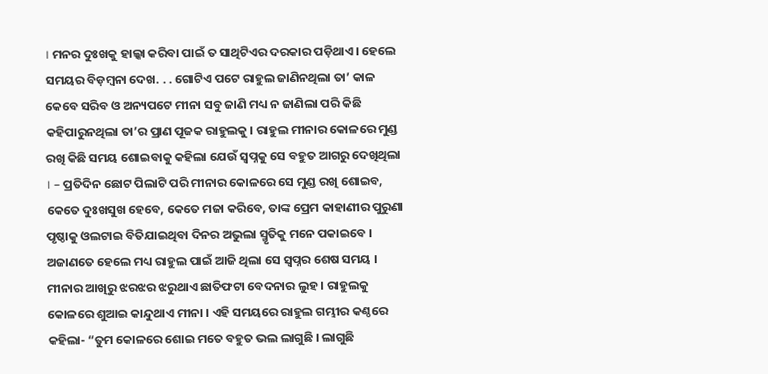। ମନର ଦୁଃଖକୁ ହାଲ୍କା କରିବା ପାଇଁ ତ ସାଥିଟିଏର ଦରକାର ପଡ଼ିଥାଏ । ହେଲେ ସମୟର ବିଡ଼ମ୍ୱନା ଦେଖ. . . ଗୋଟିଏ ପଟେ ରାହୁଲ ଜାଣିନଥିଲା ତା’ କାଳ କେବେ ସରିବ ଓ ଅନ୍ୟପଟେ ମୀନା ସବୁ ଜାଣି ମଧ୍ୟ ନ ଜାଣିଲା ପରି କିଛି କହିପାରୁନଥିଲା ତା’ର ପ୍ରାଣ ପୂଜକ ରାହୁଲକୁ । ରାହୁଲ ମୀନାର କୋଳରେ ମୁଣ୍ଡ ରଖି କିଛି ସମୟ ଶୋଇବାକୁ କହିଲା ଯେଉଁ ସ୍ୱପ୍ନକୁ ସେ ବହୁତ ଆଗରୁ ଦେଖିଥିଲା । – ପ୍ରତିଦିନ ଛୋଟ ପିଲାଟି ପରି ମୀନାର କୋଳରେ ସେ ମୁଣ୍ଡ ରଖି ଶୋଇବ, କେତେ ଦୁଃଖସୁଖ ହେବେ, କେତେ ମଜା କରିବେ, ତାଙ୍କ ପ୍ରେମ କାହାଣୀର ପୁରୁଣା ପୃଷ୍ଠାକୁ ଓଲଟାଇ ବିତିଯାଇଥିବା ଦିନର ଅଭୁଲା ସ୍ମୃତିକୁ ମନେ ପକାଇବେ । ଅଜାଣତେ ହେଲେ ମଧ୍ୟ ରାହୁଲ ପାଇଁ ଆଜି ଥିଲା ସେ ସ୍ୱପ୍ନର ଶେଷ ସମୟ । ମୀନାର ଆଖିରୁ ଝରଝର ଝରୁଥାଏ ଛାତିଫଟା ବେଦନାର ଲୁହ । ରାହୁଲକୁ କୋଳରେ ଶୁଆଇ କାନ୍ଦୁଥାଏ ମୀନା । ଏହି ସମୟରେ ରାହୁଲ ଗମ୍ଭୀର କଣ୍ଠରେ କହିଲା- “ତୁମ କୋଳରେ ଶୋଇ ମତେ ବହୁତ ଭଲ ଲାଗୁଛି । ଲାଗୁଛି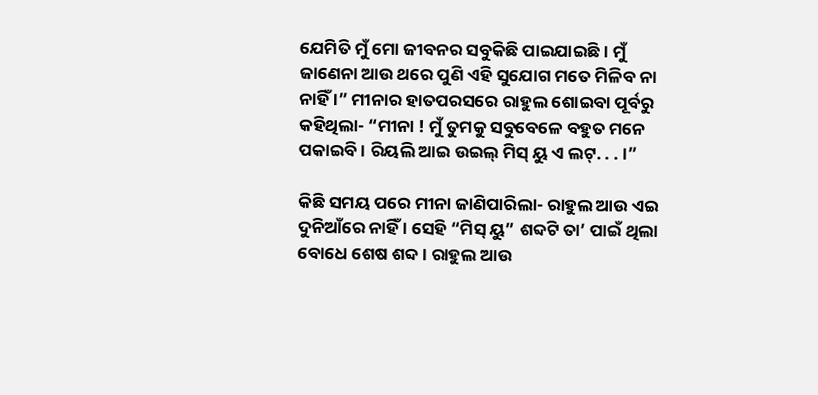ଯେମିତି ମୁଁ ମୋ ଜୀବନର ସବୁକିଛି ପାଇଯାଇଛି । ମୁଁ ଜାଣେନା ଆଉ ଥରେ ପୁଣି ଏହି ସୁଯୋଗ ମତେ ମିଳିବ ନା ନାହିଁ ।” ମୀନାର ହାତପରସରେ ରାହୁଲ ଶୋଇବା ପୂର୍ବରୁ କହିଥିଲା- “ମୀନା ! ମୁଁ ତୁମକୁ ସବୁବେଳେ ବହୁତ ମନେ ପକାଇବି । ରିୟଲି ଆଇ ଉଇଲ୍ ମିସ୍ ୟୁ ଏ ଲଟ୍. . . ।”

କିଛି ସମୟ ପରେ ମୀନା ଜାଣିପାରିଲା- ରାହୁଲ ଆଉ ଏଇ ଦୁନିଆଁରେ ନାହିଁ । ସେହି “ମିସ୍ ୟୁ” ଶବ୍ଦଟି ତା’ ପାଇଁ ଥିଲା ବୋଧେ ଶେଷ ଶବ୍ଦ । ରାହୁଲ ଆଉ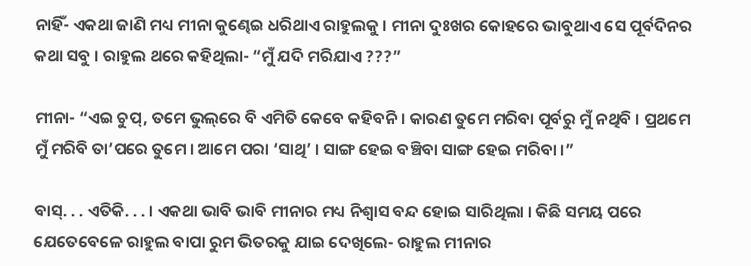ନାହିଁ- ଏକଥା ଜାଣି ମଧ୍ୟ ମୀନା କୁଣ୍ଢେଇ ଧରିଥାଏ ରାହୁଲକୁ । ମୀନା ଦୁଃଖର କୋହରେ ଭାବୁଥାଏ ସେ ପୂର୍ବଦିନର କଥା ସବୁ । ରାହୁଲ ଥରେ କହିଥିଲା- “ମୁଁ ଯଦି ମରିଯାଏ ???”

ମୀନା- “ଏଇ ଚୁପ୍, ତମେ ଭୁଲ୍‌ରେ ବି ଏମିତି କେବେ କହିବନି । କାରଣ ତୁମେ ମରିବା ପୂର୍ବରୁ ମୁଁ ନଥିବି । ପ୍ରଥମେ ମୁଁ ମରିବି ତା’ପରେ ତୁମେ । ଆମେ ପରା ‘ସାଥି’ । ସାଙ୍ଗ ହେଇ ବଞ୍ଚିବା ସାଙ୍ଗ ହେଇ ମରିବା ।”

ବାସ୍. . . ଏତିକି. . . । ଏକଥା ଭାବି ଭାବି ମୀନାର ମଧ୍ୟ ନିଶ୍ୱାସ ବନ୍ଦ ହୋଇ ସାରିଥିଲା । କିଛି ସମୟ ପରେ ଯେତେବେଳେ ରାହୁଲ ବାପା ରୁମ ଭିତରକୁ ଯାଇ ଦେଖିଲେ- ରାହୁଲ ମୀନାର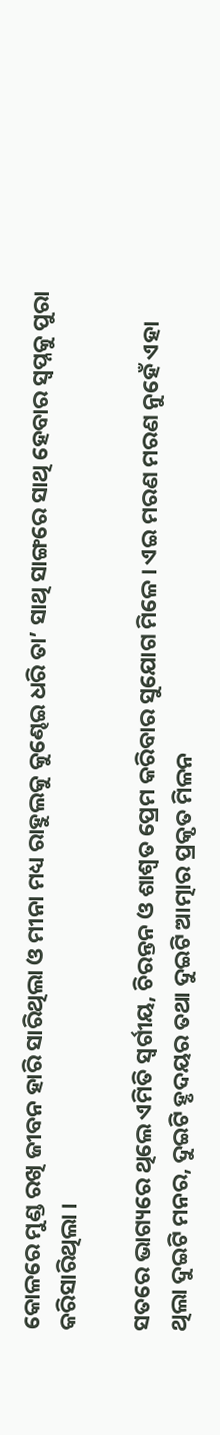କୋଳରେ ମୁଣ୍ଡ ରଖି ଜୀବନ ହାରି ସାରିଥିଲା ଓ ମୀନା ମଧ୍ୟ ରାହୁଲକୁ କୁଣ୍ଢେଇ ଧରି ତା’ ସାଥି ସାଙ୍ଗରେ ସାଥି ହେବାର ସ୍ୱପ୍ନକୁ ପୁରା କରିସାରିଥିଲା ।

ସତରେ ଭାଗ୍ୟରେ ଥିଲେ ଏମିତି ସ୍ୱର୍ଗୀୟ, ଚିରନ୍ତନ ଓ ଶାଶ୍ୱତ ପ୍ରେମ କରିବାର ସୁଯୋଗ ମିଳେ । ଏଇ ମରଣ ମରଣ ନୁହେଁ ଏହା ଥିଲା ଦୁଇଟି ମନର, ଦୁଇଟି ହୃଦୟର ତଥା ଦୁଇଟି ଆତ୍ମାର ପ୍ରକୃତ ମିଳନ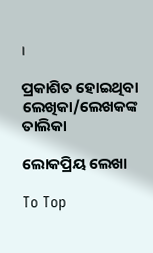।

ପ୍ରକାଶିତ ହୋଇଥିବା ଲେଖିକା/ଲେଖକଙ୍କ ତାଲିକା

ଲୋକପ୍ରିୟ ଲେଖା

To Top